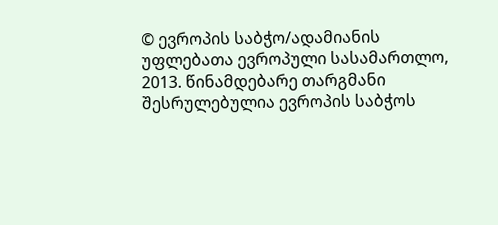© ევროპის საბჭო/ადამიანის უფლებათა ევროპული სასამართლო, 2013. წინამდებარე თარგმანი შესრულებულია ევროპის საბჭოს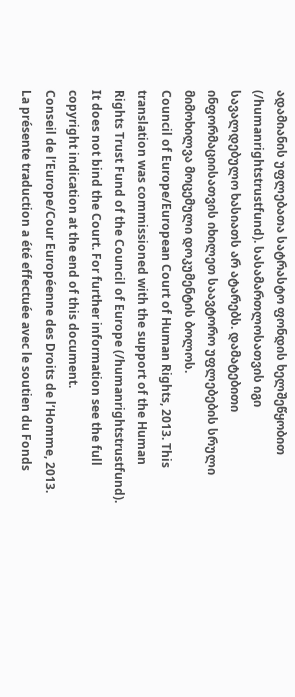ადამიანის უფლებათა სატრასტო ფონდის ხელშეწყობით (/humanrightstrustfund). სასამართლოსათვის იგი სავალდებულო ხასიათს არ ატარებს. დამატებითი ინფორმაციისათვის იხილეთ საავტორო უფლებების სრული მიმოხილვა მოცემული დოკუმენტის ბოლოს.
Council of Europe/European Court of Human Rights, 2013. This translation was commissioned with the support of the Human Rights Trust Fund of the Council of Europe (/humanrightstrustfund). It does not bind the Court. For further information see the full copyright indication at the end of this document.
Conseil de l’Europe/Cour Européenne des Droits de l’Homme, 2013. La présente traduction a été effectuée avec le soutien du Fonds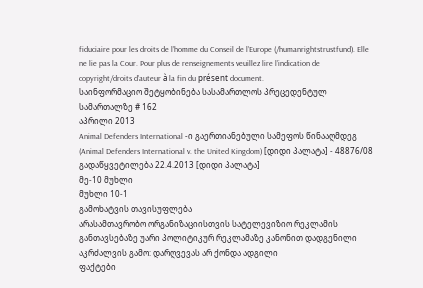fiduciaire pour les droits de l’homme du Conseil de l’Europe (/humanrightstrustfund). Elle ne lie pas la Cour. Pour plus de renseignements veuillez lire l’indication de copyright/droits d’auteur à la fin du présent document.
საინფორმაციო შეტყობინება სასამართლოს პრეცედენტულ სამართალზე # 162
აპრილი 2013
Animal Defenders International -ი გაერთიანებული სამეფოს წინააღმდეგ (Animal Defenders International v. the United Kingdom) [დიდი პალატა] - 48876/08
გადაწყვეტილება 22.4.2013 [დიდი პალატა]
მე-10 მუხლი
მუხლი 10-1
გამოხატვის თავისუფლება
არასამთავრობო ორგანიზაციისთვის სატელევიზიო რეკლამის განთავსებაზე უარი პოლიტიკურ რეკლამაზე კანონით დადგენილი აკრძალვის გამო: დარღვევას არ ქონდა ადგილი
ფაქტები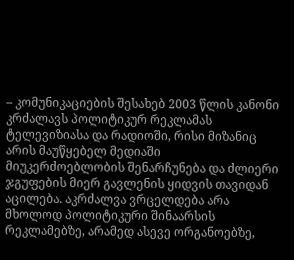– კომუნიკაციების შესახებ 2003 წლის კანონი კრძალავს პოლიტიკურ რეკლამას ტელევიზიასა და რადიოში, რისი მიზანიც არის მაუწყებელ მედიაში მიუკერძოებლობის შენარჩუნება და ძლიერი ჯგუფების მიერ გავლენის ყიდვის თავიდან აცილება. აკრძალვა ვრცელდება არა მხოლოდ პოლიტიკური შინაარსის რეკლამებზე, არამედ ასევე ორგანოებზე,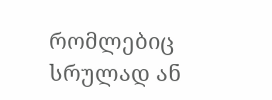რომლებიც სრულად ან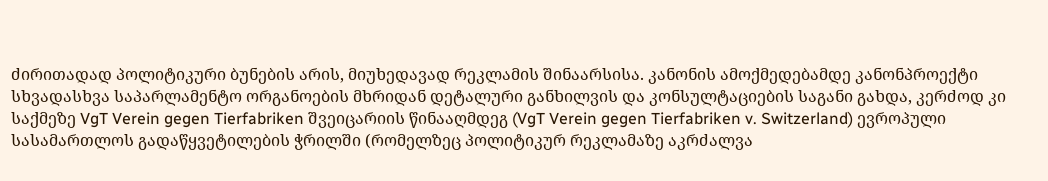ძირითადად პოლიტიკური ბუნების არის, მიუხედავად რეკლამის შინაარსისა. კანონის ამოქმედებამდე კანონპროექტი სხვადასხვა საპარლამენტო ორგანოების მხრიდან დეტალური განხილვის და კონსულტაციების საგანი გახდა, კერძოდ კი საქმეზე VgT Verein gegen Tierfabriken შვეიცარიის წინააღმდეგ (VgT Verein gegen Tierfabriken v. Switzerland) ევროპული სასამართლოს გადაწყვეტილების ჭრილში (რომელზეც პოლიტიკურ რეკლამაზე აკრძალვა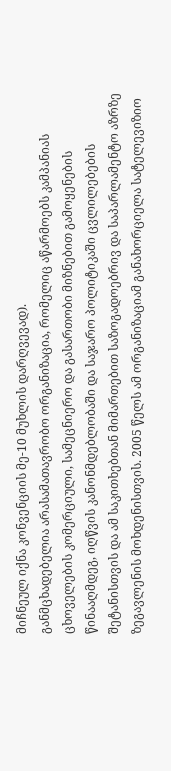მიჩნეულ იქნა კონვენციის მე-10 მუხლის დარღვევად).
განმცხადებელია არასამათავრობო ორგანიზაცია, რომელიც აწარმოებს კამპანიას ცხოველების კომერციული, სამეცნიერო და გასართობი მიზნებით გამოყენების წინააღმდეგ, იღწვის კანონმდებლობაში და საჯარო პოლიტიკაში ცვლილებების შეტანისთვის და ამ საკითხებთან მიმართებით საზოგადოებრივ და საპარლამენტო აზრზე ზეგავლენის მოხდენისთვის. 2005 წელს ამ ორგანიზაციამ განახორციელა სატელევიზიო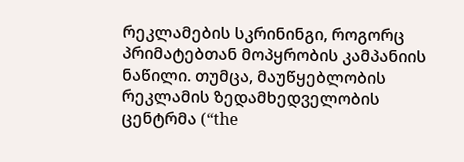რეკლამების სკრინინგი, როგორც პრიმატებთან მოპყრობის კამპანიის ნაწილი. თუმცა, მაუწყებლობის რეკლამის ზედამხედველობის ცენტრმა (“the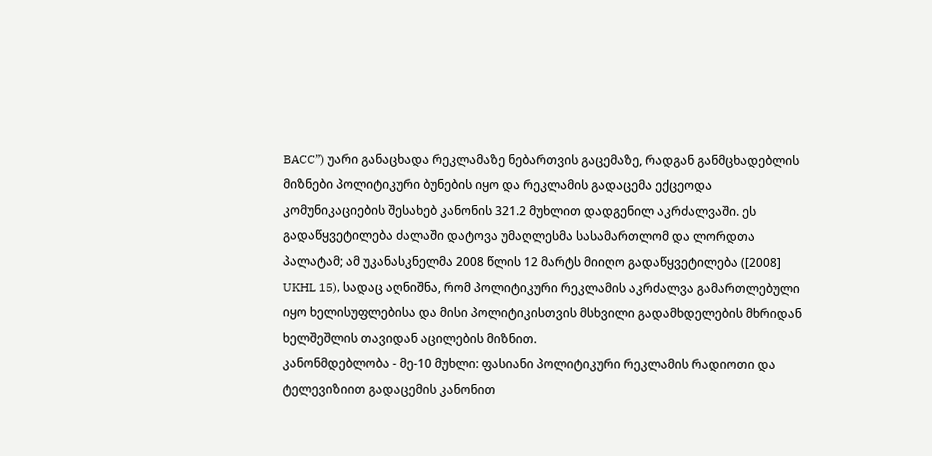BACC”) უარი განაცხადა რეკლამაზე ნებართვის გაცემაზე, რადგან განმცხადებლის მიზნები პოლიტიკური ბუნების იყო და რეკლამის გადაცემა ექცეოდა კომუნიკაციების შესახებ კანონის 321.2 მუხლით დადგენილ აკრძალვაში. ეს გადაწყვეტილება ძალაში დატოვა უმაღლესმა სასამართლომ და ლორდთა პალატამ; ამ უკანასკნელმა 2008 წლის 12 მარტს მიიღო გადაწყვეტილება ([2008] UKHL 15), სადაც აღნიშნა, რომ პოლიტიკური რეკლამის აკრძალვა გამართლებული იყო ხელისუფლებისა და მისი პოლიტიკისთვის მსხვილი გადამხდელების მხრიდან ხელშეშლის თავიდან აცილების მიზნით.
კანონმდებლობა - მე-10 მუხლი: ფასიანი პოლიტიკური რეკლამის რადიოთი და ტელევიზიით გადაცემის კანონით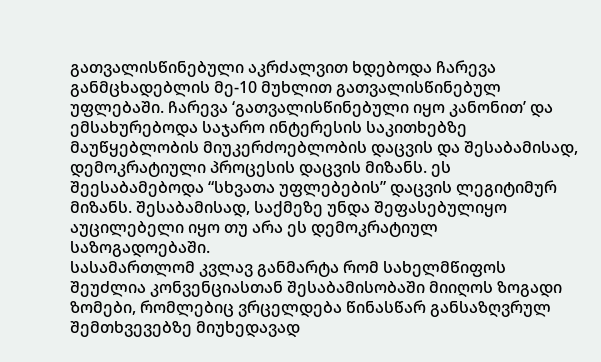გათვალისწინებული აკრძალვით ხდებოდა ჩარევა განმცხადებლის მე-10 მუხლით გათვალისწინებულ უფლებაში. ჩარევა ‘გათვალისწინებული იყო კანონით’ და ემსახურებოდა საჯარო ინტერესის საკითხებზე მაუწყებლობის მიუკერძოებლობის დაცვის და შესაბამისად, დემოკრატიული პროცესის დაცვის მიზანს. ეს შეესაბამებოდა “სხვათა უფლებების” დაცვის ლეგიტიმურ მიზანს. შესაბამისად, საქმეზე უნდა შეფასებულიყო აუცილებელი იყო თუ არა ეს დემოკრატიულ საზოგადოებაში.
სასამართლომ კვლავ განმარტა რომ სახელმწიფოს შეუძლია კონვენციასთან შესაბამისობაში მიიღოს ზოგადი ზომები, რომლებიც ვრცელდება წინასწარ განსაზღვრულ შემთხვევებზე მიუხედავად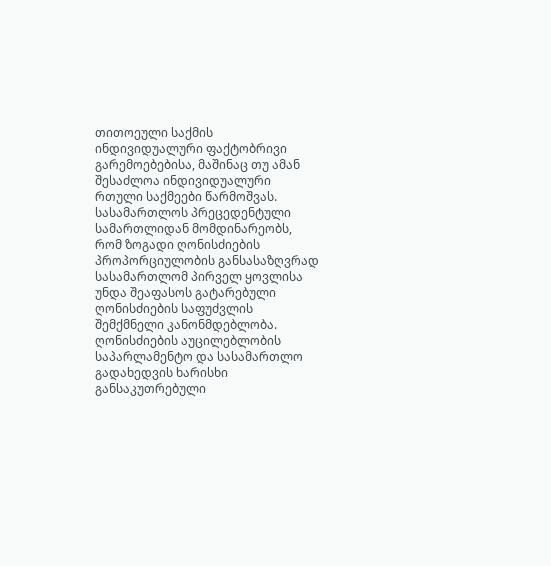თითოეული საქმის ინდივიდუალური ფაქტობრივი გარემოებებისა, მაშინაც თუ ამან შესაძლოა ინდივიდუალური რთული საქმეები წარმოშვას. სასამართლოს პრეცედენტული სამართლიდან მომდინარეობს, რომ ზოგადი ღონისძიების პროპორციულობის განსასაზღვრად სასამართლომ პირველ ყოვლისა უნდა შეაფასოს გატარებული ღონისძიების საფუძვლის შემქმნელი კანონმდებლობა. ღონისძიების აუცილებლობის საპარლამენტო და სასამართლო გადახედვის ხარისხი განსაკუთრებული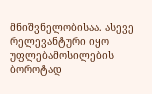მნიშვნელობისაა. ასევე რელევანტური იყო უფლებამოსილების ბოროტად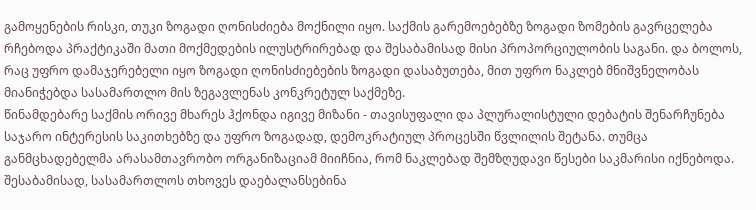გამოყენების რისკი, თუკი ზოგადი ღონისძიება მოქნილი იყო. საქმის გარემოებებზე ზოგადი ზომების გავრცელება რჩებოდა პრაქტიკაში მათი მოქმედების ილუსტრირებად და შესაბამისად მისი პროპორციულობის საგანი. და ბოლოს, რაც უფრო დამაჯერებელი იყო ზოგადი ღონისძიებების ზოგადი დასაბუთება, მით უფრო ნაკლებ მნიშვნელობას მიანიჭებდა სასამართლო მის ზეგავლენას კონკრეტულ საქმეზე.
წინამდებარე საქმის ორივე მხარეს ჰქონდა იგივე მიზანი - თავისუფალი და პლურალისტული დებატის შენარჩუნება საჯარო ინტერესის საკითხებზე და უფრო ზოგადად, დემოკრატიულ პროცესში წვლილის შეტანა. თუმცა განმცხადებელმა არასამთავრობო ორგანიზაციამ მიიჩნია, რომ ნაკლებად შემზღუდავი წესები საკმარისი იქნებოდა. შესაბამისად, სასამართლოს თხოვეს დაებალანსებინა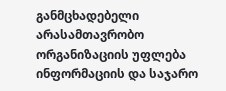განმცხადებელი არასამთავრობო ორგანიზაციის უფლება ინფორმაციის და საჯარო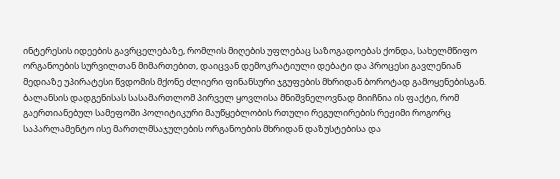ინტერესის იდეების გავრცელებაზე, რომლის მიღების უფლებაც საზოგადოებას ქონდა, სახელმწიფო ორგანოების სურვილთან მიმართებით, დაიცვან დემოკრატიული დებატი და პროცესი გავლენიან მედიაზე უპირატესი წვდომის მქონე ძლიერი ფინანსური ჯგუფების მხრიდან ბოროტად გამოყენებისგან.
ბალანსის დადგენისას სასამართლომ პირველ ყოვლისა მნიშვნელოვნად მიიჩნია ის ფაქტი, რომ გაერთიანებულ სამეფოში პოლიტიკური მაუწყებლობის რთული რეგულირების რეჟიმი როგორც საპარლამენტო ისე მართლმსაჯულების ორგანოების მხრიდან დაზუსტებისა და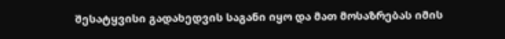შესატყვისი გადახედვის საგანი იყო და მათ მოსაზრებას იმის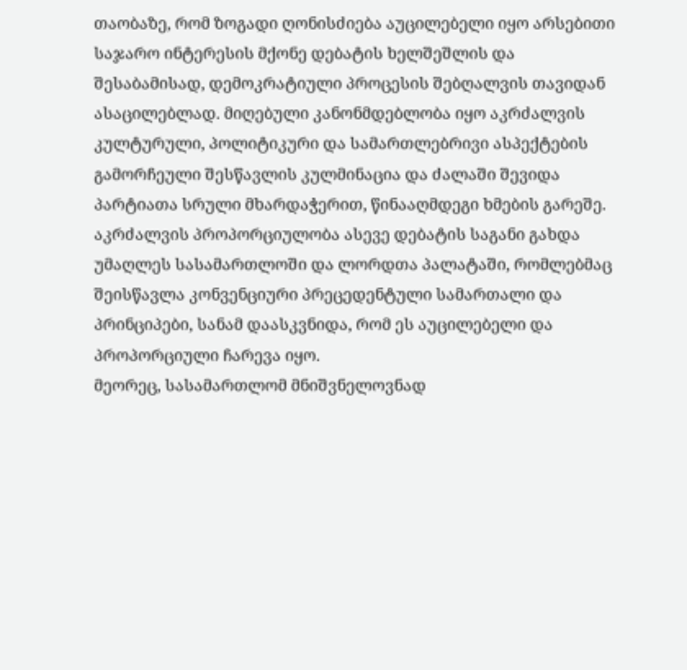თაობაზე, რომ ზოგადი ღონისძიება აუცილებელი იყო არსებითი საჯარო ინტერესის მქონე დებატის ხელშეშლის და შესაბამისად, დემოკრატიული პროცესის შებღალვის თავიდან ასაცილებლად. მიღებული კანონმდებლობა იყო აკრძალვის კულტურული, პოლიტიკური და სამართლებრივი ასპექტების გამორჩეული შესწავლის კულმინაცია და ძალაში შევიდა პარტიათა სრული მხარდაჭერით, წინააღმდეგი ხმების გარეშე. აკრძალვის პროპორციულობა ასევე დებატის საგანი გახდა უმაღლეს სასამართლოში და ლორდთა პალატაში, რომლებმაც შეისწავლა კონვენციური პრეცედენტული სამართალი და პრინციპები, სანამ დაასკვნიდა, რომ ეს აუცილებელი და პროპორციული ჩარევა იყო.
მეორეც, სასამართლომ მნიშვნელოვნად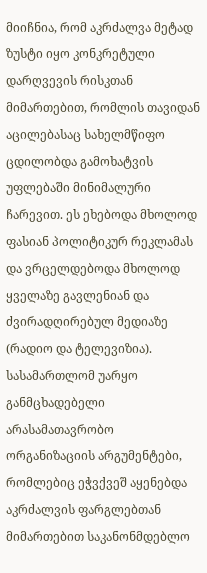მიიჩნია, რომ აკრძალვა მეტად ზუსტი იყო კონკრეტული დარღვევის რისკთან მიმართებით, რომლის თავიდან აცილებასაც სახელმწიფო ცდილობდა გამოხატვის უფლებაში მინიმალური ჩარევით. ეს ეხებოდა მხოლოდ ფასიან პოლიტიკურ რეკლამას და ვრცელდებოდა მხოლოდ ყველაზე გავლენიან და ძვირადღირებულ მედიაზე (რადიო და ტელევიზია).
სასამართლომ უარყო განმცხადებელი არასამათავრობო ორგანიზაციის არგუმენტები, რომლებიც ეჭვქვეშ აყენებდა აკრძალვის ფარგლებთან მიმართებით საკანონმდებლო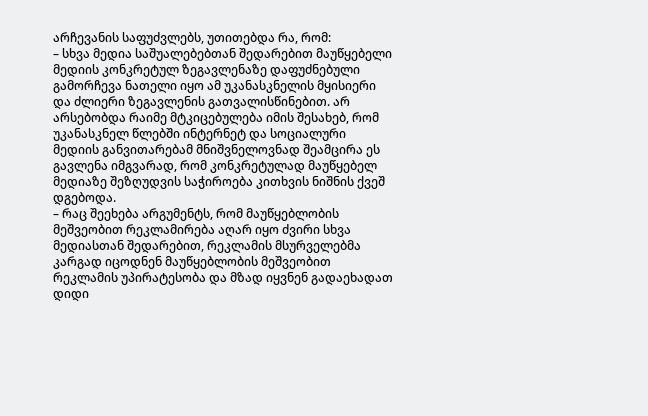არჩევანის საფუძვლებს, უთითებდა რა, რომ:
– სხვა მედია საშუალებებთან შედარებით მაუწყებელი მედიის კონკრეტულ ზეგავლენაზე დაფუძნებული გამორჩევა ნათელი იყო ამ უკანასკნელის მყისიერი და ძლიერი ზეგავლენის გათვალისწინებით. არ არსებობდა რაიმე მტკიცებულება იმის შესახებ, რომ უკანასკნელ წლებში ინტერნეტ და სოციალური მედიის განვითარებამ მნიშვნელოვნად შეამცირა ეს გავლენა იმგვარად, რომ კონკრეტულად მაუწყებელ მედიაზე შეზღუდვის საჭიროება კითხვის ნიშნის ქვეშ დგებოდა.
– რაც შეეხება არგუმენტს, რომ მაუწყებლობის მეშვეობით რეკლამირება აღარ იყო ძვირი სხვა მედიასთან შედარებით, რეკლამის მსურველებმა კარგად იცოდნენ მაუწყებლობის მეშვეობით რეკლამის უპირატესობა და მზად იყვნენ გადაეხადათ დიდი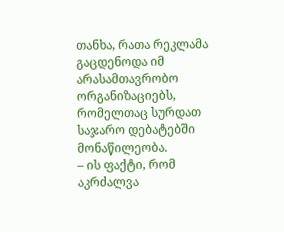თანხა, რათა რეკლამა გაცდენოდა იმ არასამთავრობო ორგანიზაციებს, რომელთაც სურდათ საჯარო დებატებში მონაწილეობა.
– ის ფაქტი, რომ აკრძალვა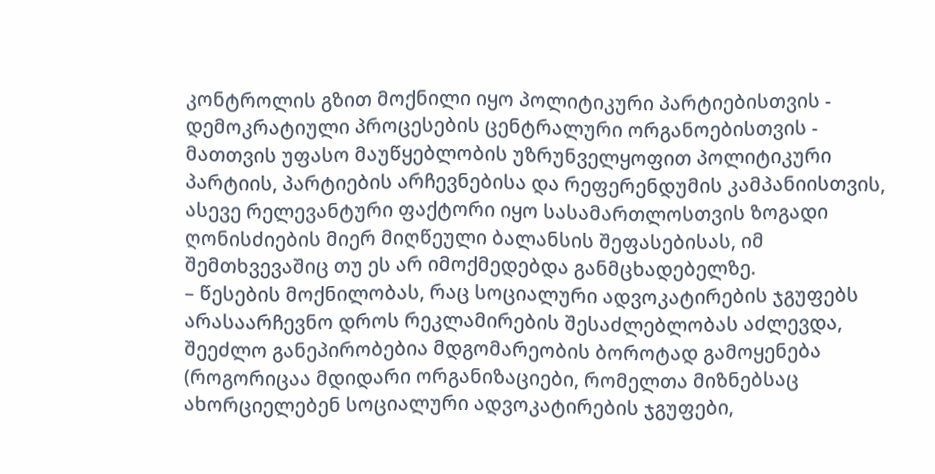კონტროლის გზით მოქნილი იყო პოლიტიკური პარტიებისთვის - დემოკრატიული პროცესების ცენტრალური ორგანოებისთვის - მათთვის უფასო მაუწყებლობის უზრუნველყოფით პოლიტიკური პარტიის, პარტიების არჩევნებისა და რეფერენდუმის კამპანიისთვის, ასევე რელევანტური ფაქტორი იყო სასამართლოსთვის ზოგადი ღონისძიების მიერ მიღწეული ბალანსის შეფასებისას, იმ შემთხვევაშიც თუ ეს არ იმოქმედებდა განმცხადებელზე.
– წესების მოქნილობას, რაც სოციალური ადვოკატირების ჯგუფებს არასაარჩევნო დროს რეკლამირების შესაძლებლობას აძლევდა, შეეძლო განეპირობებია მდგომარეობის ბოროტად გამოყენება (როგორიცაა მდიდარი ორგანიზაციები, რომელთა მიზნებსაც ახორციელებენ სოციალური ადვოკატირების ჯგუფები,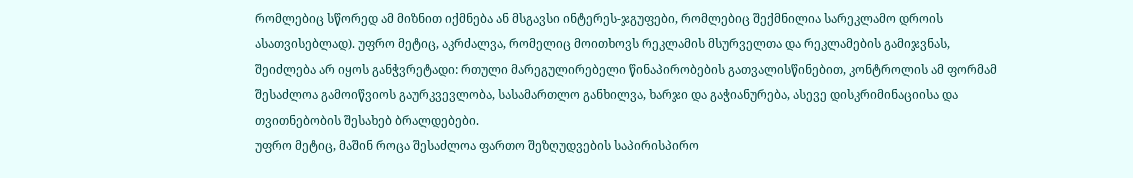რომლებიც სწორედ ამ მიზნით იქმნება ან მსგავსი ინტერეს-ჯგუფები, რომლებიც შექმნილია სარეკლამო დროის ასათვისებლად). უფრო მეტიც, აკრძალვა, რომელიც მოითხოვს რეკლამის მსურველთა და რეკლამების გამიჯვნას, შეიძლება არ იყოს განჭვრეტადი: რთული მარეგულირებელი წინაპირობების გათვალისწინებით, კონტროლის ამ ფორმამ შესაძლოა გამოიწვიოს გაურკვევლობა, სასამართლო განხილვა, ხარჯი და გაჭიანურება, ასევე დისკრიმინაციისა და თვითნებობის შესახებ ბრალდებები.
უფრო მეტიც, მაშინ როცა შესაძლოა ფართო შეზღუდვების საპირისპირო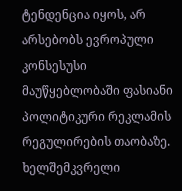ტენდენცია იყოს, არ არსებობს ევროპული კონსესუსი მაუწყებლობაში ფასიანი პოლიტიკური რეკლამის რეგულირების თაობაზე. ხელშემკვრელი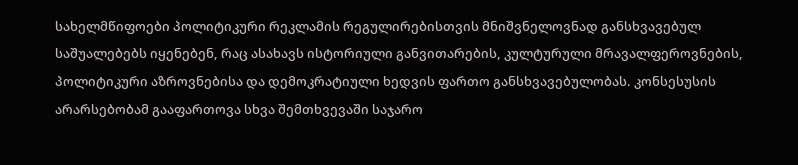სახელმწიფოები პოლიტიკური რეკლამის რეგულირებისთვის მნიშვნელოვნად განსხვავებულ საშუალებებს იყენებენ, რაც ასახავს ისტორიული განვითარების, კულტურული მრავალფეროვნების, პოლიტიკური აზროვნებისა და დემოკრატიული ხედვის ფართო განსხვავებულობას. კონსესუსის არარსებობამ გააფართოვა სხვა შემთხვევაში საჯარო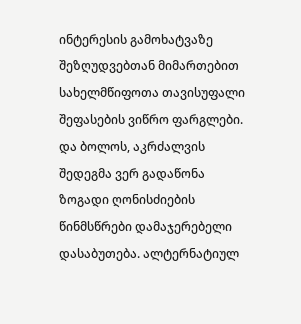ინტერესის გამოხატვაზე შეზღუდვებთან მიმართებით სახელმწიფოთა თავისუფალი შეფასების ვიწრო ფარგლები.
და ბოლოს, აკრძალვის შედეგმა ვერ გადაწონა ზოგადი ღონისძიების წინმსწრები დამაჯერებელი დასაბუთება. ალტერნატიულ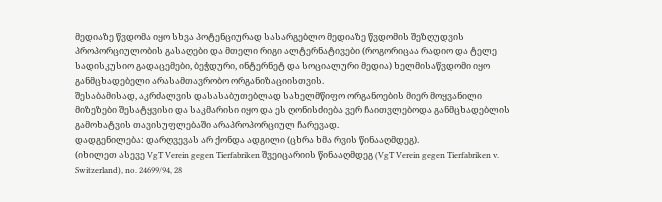მედიაზე წვდომა იყო სხვა პოტენციურად სასარგებლო მედიაზე წვდომის შეზღუდვის პროპორციულობის გასაღები და მთელი რიგი ალტერნატივები (როგორიცაა რადიო და ტელე სადისკუსიო გადაცემები, ბეჭდური, ინტერნეტ და სოციალური მედია) ხელმისაწვდომი იყო განმცხადებელი არასამთავრობო ორგანიზაციისთვის.
შესაბამისად, აკრძალვის დასასაბუთებლად სახელმწიფო ორგანოების მიერ მოყვანილი მიზეზები შესატყვისი და საკმარისი იყო და ეს ღონისძიება ვერ ჩაითვლებოდა განმცხადებლის გამოხატვის თავისუფლებაში არაპროპორციულ ჩარევად.
დადგენილება: დარღვევას არ ქონდა ადგილი (ცხრა ხმა რვის წინააღმდეგ).
(იხილეთ ასევე VgT Verein gegen Tierfabriken შვეიცარიის წინააღმდეგ (VgT Verein gegen Tierfabriken v. Switzerland), no. 24699/94, 28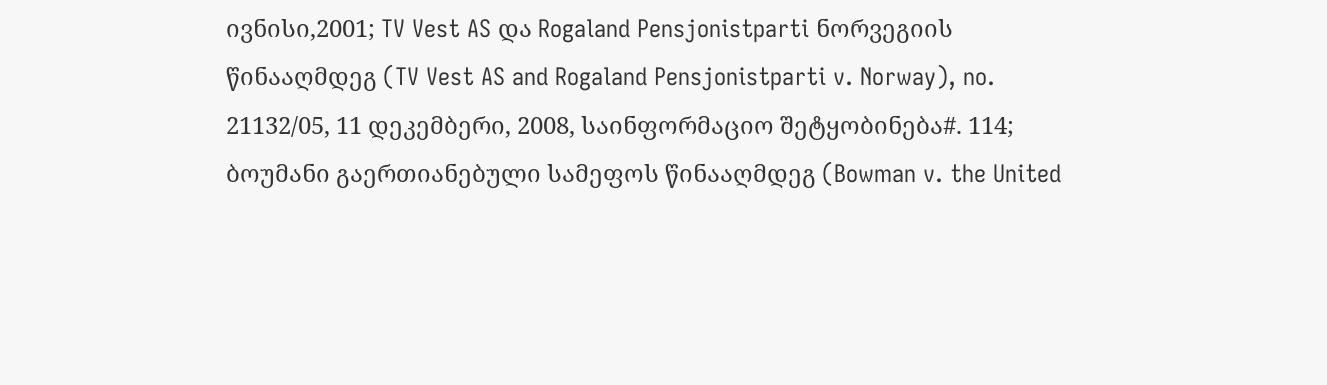ივნისი,2001; TV Vest AS და Rogaland Pensjonistparti ნორვეგიის წინააღმდეგ (TV Vest AS and Rogaland Pensjonistparti v. Norway), no. 21132/05, 11 დეკემბერი, 2008, საინფორმაციო შეტყობინება#. 114; ბოუმანი გაერთიანებული სამეფოს წინააღმდეგ (Bowman v. the United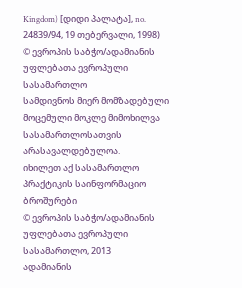Kingdom) [დიდი პალატა], no. 24839/94, 19 თებერვალი, 1998)
© ევროპის საბჭო/ადამიანის უფლებათა ევროპული სასამართლო
სამდივნოს მიერ მომზადებული მოცემული მოკლე მიმოხილვა
სასამართლოსათვის არასავალდებულოა.
იხილეთ აქ სასამართლო პრაქტიკის საინფორმაციო ბროშურები
© ევროპის საბჭო/ადამიანის უფლებათა ევროპული სასამართლო, 2013
ადამიანის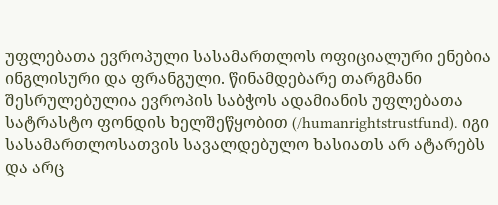უფლებათა ევროპული სასამართლოს ოფიციალური ენებია ინგლისური და ფრანგული. წინამდებარე თარგმანი შესრულებულია ევროპის საბჭოს ადამიანის უფლებათა სატრასტო ფონდის ხელშეწყობით (/humanrightstrustfund). იგი სასამართლოსათვის სავალდებულო ხასიათს არ ატარებს და არც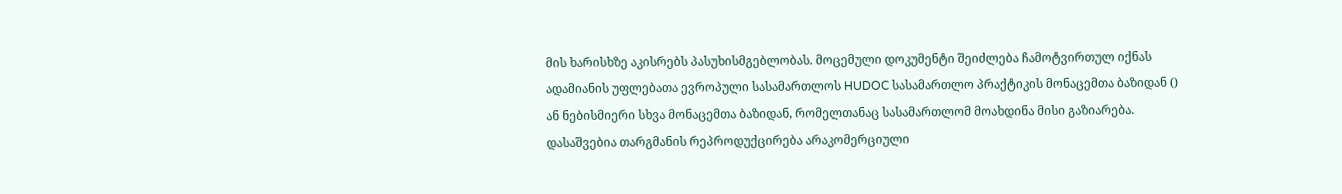მის ხარისხზე აკისრებს პასუხისმგებლობას. მოცემული დოკუმენტი შეიძლება ჩამოტვირთულ იქნას ადამიანის უფლებათა ევროპული სასამართლოს HUDOC სასამართლო პრაქტიკის მონაცემთა ბაზიდან () ან ნებისმიერი სხვა მონაცემთა ბაზიდან, რომელთანაც სასამართლომ მოახდინა მისი გაზიარება. დასაშვებია თარგმანის რეპროდუქცირება არაკომერციული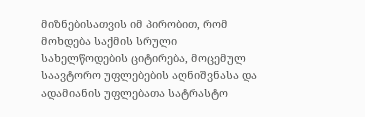მიზნებისათვის იმ პირობით, რომ მოხდება საქმის სრული სახელწოდების ციტირება, მოცემულ საავტორო უფლებების აღნიშვნასა და ადამიანის უფლებათა სატრასტო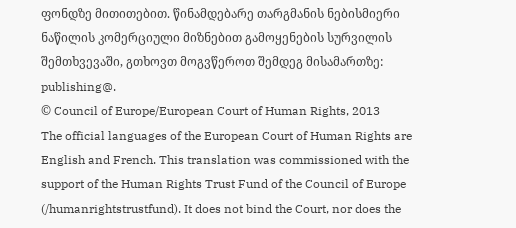ფონდზე მითითებით. წინამდებარე თარგმანის ნებისმიერი ნაწილის კომერციული მიზნებით გამოყენების სურვილის შემთხვევაში, გთხოვთ მოგვწეროთ შემდეგ მისამართზე: publishing@.
© Council of Europe/European Court of Human Rights, 2013
The official languages of the European Court of Human Rights are English and French. This translation was commissioned with the support of the Human Rights Trust Fund of the Council of Europe (/humanrightstrustfund). It does not bind the Court, nor does the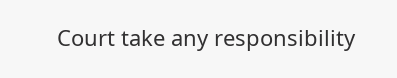Court take any responsibility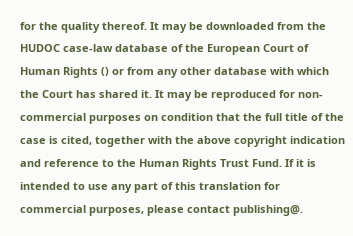for the quality thereof. It may be downloaded from the HUDOC case-law database of the European Court of Human Rights () or from any other database with which the Court has shared it. It may be reproduced for non-commercial purposes on condition that the full title of the case is cited, together with the above copyright indication and reference to the Human Rights Trust Fund. If it is intended to use any part of this translation for commercial purposes, please contact publishing@.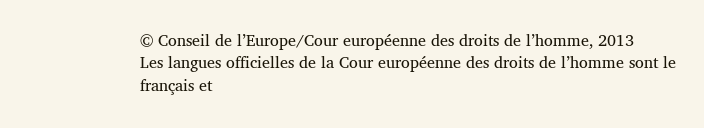© Conseil de l’Europe/Cour européenne des droits de l’homme, 2013
Les langues officielles de la Cour européenne des droits de l’homme sont le français et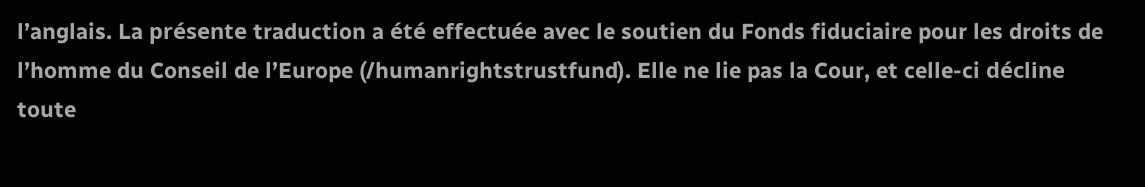l’anglais. La présente traduction a été effectuée avec le soutien du Fonds fiduciaire pour les droits de l’homme du Conseil de l’Europe (/humanrightstrustfund). Elle ne lie pas la Cour, et celle-ci décline toute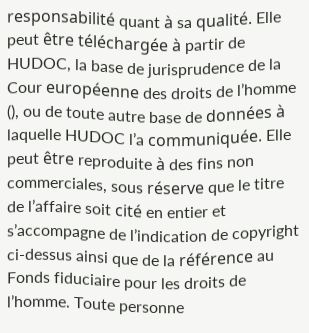responsabilité quant à sa qualité. Elle peut être téléchargée à partir de HUDOC, la base de jurisprudence de la Cour européenne des droits de l’homme (), ou de toute autre base de données à laquelle HUDOC l’a communiquée. Elle peut être reproduite à des fins non commerciales, sous réserve que le titre de l’affaire soit cité en entier et s’accompagne de l’indication de copyright ci-dessus ainsi que de la référence au Fonds fiduciaire pour les droits de l’homme. Toute personne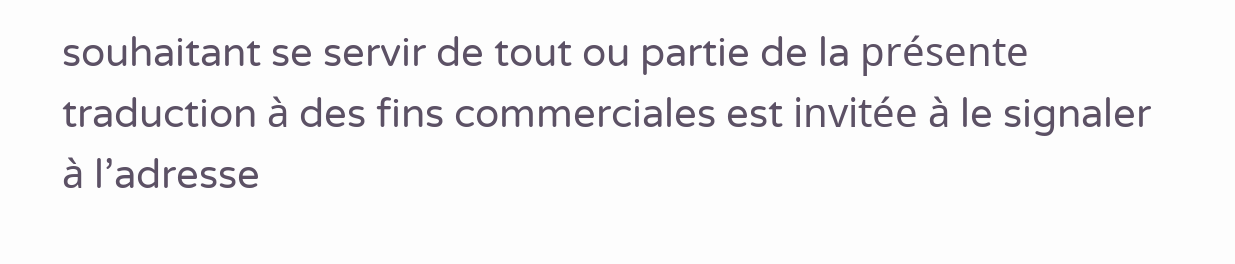souhaitant se servir de tout ou partie de la présente traduction à des fins commerciales est invitée à le signaler à l’adresse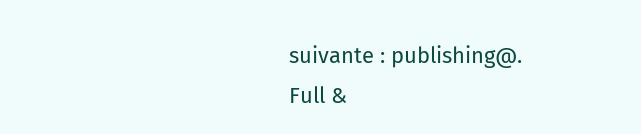suivante : publishing@.
Full &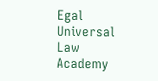Egal Universal Law Academy